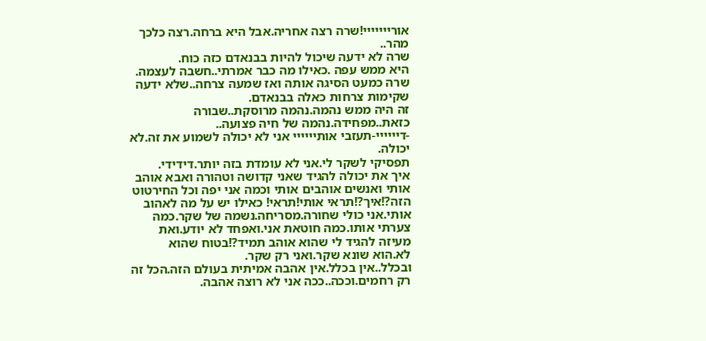אורייייייי!שרה רצה אחריה.אבל היא ברחה.רצה כלכך מהר..
שרה לא ידעה שיכול להיות בבנאדם כזה כוח.
היא ממש עפה .כאילו מה כבר אמרתי..חשבה לעצמה.
שרה כמעט הסיגה אותה ואז שמעה צרחה..שלא ידעה שקימות צרחות כאלה בבנאדם.
זה היה ממש נהמה.נהמה מרוסקת..שבורה כזאת..מפחידה.נהמה של חיה פצועה..
-דיייייי-תעזבי אותיייייי אני לא יכולה לשמוע את זה.לא יכולה.
תפסיקי לשקר לי.אני לא עומדת בזה יותר.דידידי.
איך את יכולה להגיד שאני קדושה וטהורה ואבא אוהב אותי ואנשים אוהבים אותי וכמה אני יפה וכל החירטוט הזה?!איך?!תראי אותי!תראי! כאילו יש על מה לאהוב אותי.אני כולי שחורה.מסריחה.נשמה של שקר.כמה צערתי אותו.כמה חוטאת אני.ואפחד לא יודע.ואת מעיזה להגיד לי שהוא אוהב תמיד?!בטוח שהוא לא.הוא שונא שקר.ואני רק שקר.
ובכלל..אין בכלל.אין אהבה אמיתית בעולם הזה.הכל זה רק רחמים.וככה..ככה אני לא רוצה אהבה.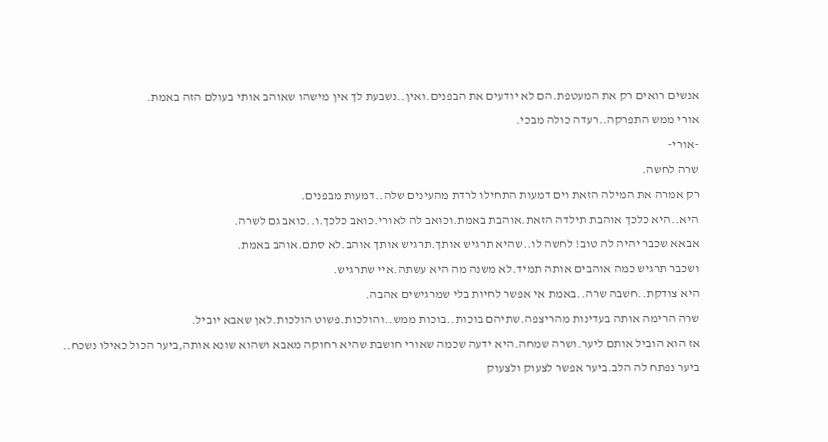אנשים רואים רק את המעטפת.הם לא יודעים את הבפנים.ואין..נשבעת לך אין מישהו שאוהב אותי בעולם הזה באמת.
אורי ממש התפרקה..רעדה כולה מבכי.
-אורי-
שרה לחשה.
רק אמרה את המילה הזאת וים דמעות התחילו לרדת מהעינים שלה..דמעות מבפנים.
היא..היא כלכך אוהבת תילדה הזאת.אוהבת באמת.וכואב לה לאורי.כואב כלכך.ו..כואב גם לשרה.
אבאא שכבר יהיה לה טוב! לחשה לו..שהיא תרגיש אותך.תרגיש אותך אוהב.לא סתם.אוהב באמת.
ושכבר תרגיש כמה אוהבים אותה תמיד.לא משנה מה היא עשתה.איי שתרגיש.
היא צודקת..חשבה שרה..באמת אי אפשר לחיות בלי שמרגישים אהבה.
שרה הרימה אותה בעדינות מהריצפה.שתיהם בוכות..בוכות ממש..והולכות.פשוט הולכות.לאן שאבא יוביל.
אז הוא הוביל אותם ליער.ושרה שמחה.היא ידעה שכמה שאורי חושבת שהיא רחוקה מאבא ושהוא שונא אותה,ביער הכול כאילו נשכח..
ביער נפתח לה הלב.ביער אפשר לצעוק ולצעוק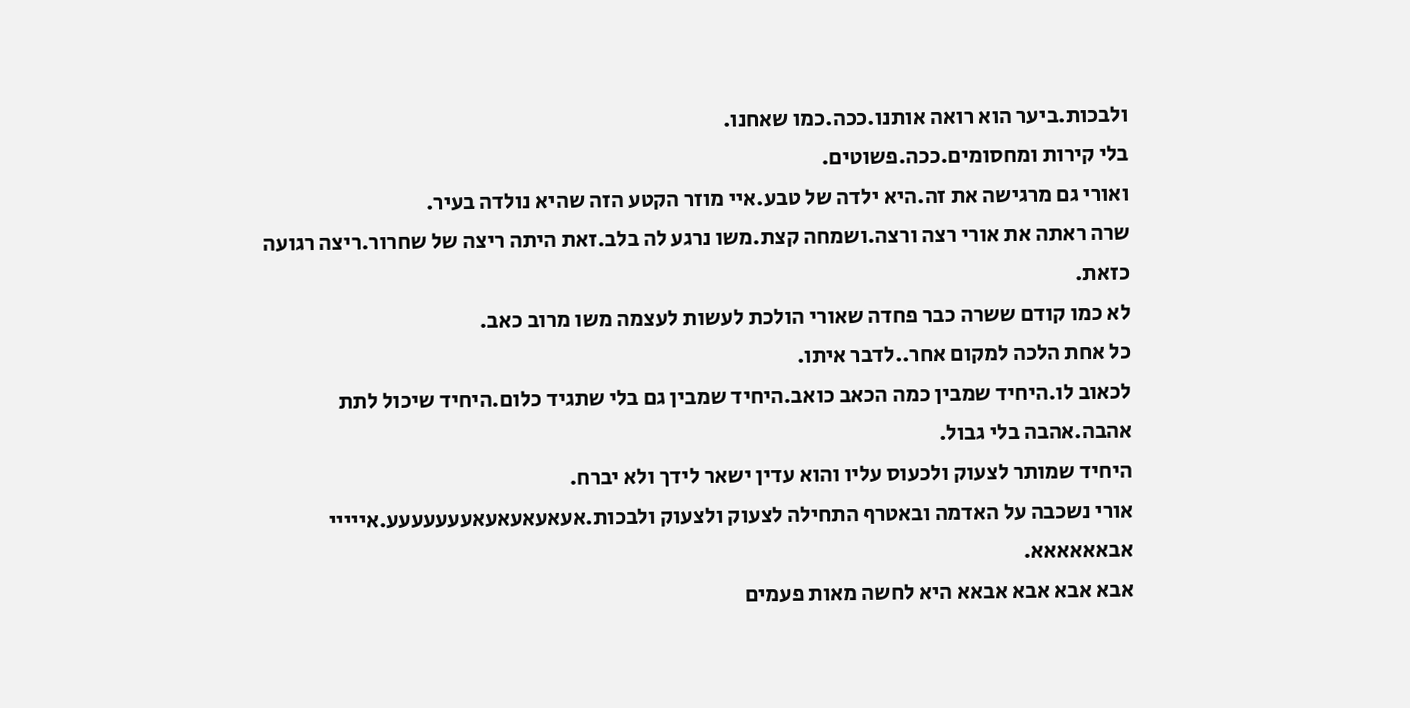ולבכות.ביער הוא רואה אותנו.ככה.כמו שאחנו.
בלי קירות ומחסומים.ככה.פשוטים.
ואורי גם מרגישה את זה.היא ילדה של טבע.איי מוזר הקטע הזה שהיא נולדה בעיר.
שרה ראתה את אורי רצה ורצה.ושמחה קצת.משו נרגע לה בלב.זאת היתה ריצה של שחרור.ריצה רגועה כזאת.
לא כמו קודם ששרה כבר פחדה שאורי הולכת לעשות לעצמה משו מרוב כאב.
כל אחת הלכה למקום אחר..לדבר איתו.
לכאוב לו.היחיד שמבין כמה הכאב כואב.היחיד שמבין גם בלי שתגיד כלום.היחיד שיכול לתת אהבה.אהבה בלי גבול.
היחיד שמותר לצעוק ולכעוס עליו והוא עדין ישאר לידך ולא יברח.
אורי נשכבה על האדמה ובאטרף התחילה לצעוק ולצעוק ולבכות.אעאעאעאעאעעעעעעע.אייייי אבאאאאאא.
אבא אבא אבא אבאא היא לחשה מאות פעמים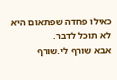כאילו פחדה שפתאום היא לא תוכל לדבר.
אבא שורף לי.שורף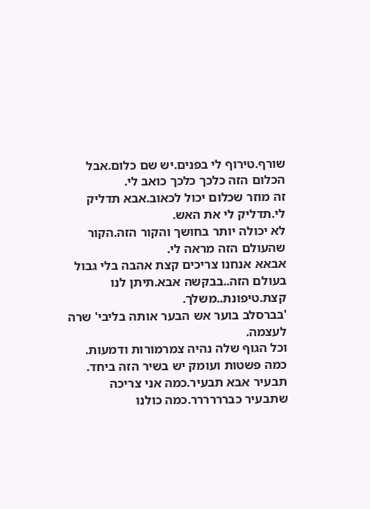שורף.טירוף לי בפנים.יש שם כלום.אבל הכלום הזה כלכך כלכך כואב לי.
זה מוזר שכלום יכול לכאוב.אבא תדליק לי.תדליק לי את האש.
לא יכולה יותר בחושך והקור הזה.הקור שהעולם הזה מראה לי.
אבאא אנחנו צריכים קצת אהבה בלי גבול בעולם הזה..בבקשה אבא.תיתן לנו קצת.טיפונת..משלך.
'בברסלב בוער אש הבער אותה בליבי' שרה לעצמה.
וכל הגוף שלה נהיה צמרמורות ודמעות.
כמה פשטות ועומק יש בשיר הזה ביחד.
תבעיר אבא תבעיר.כמה אני צריכה שתבעיר כברררררר.כמה כולנו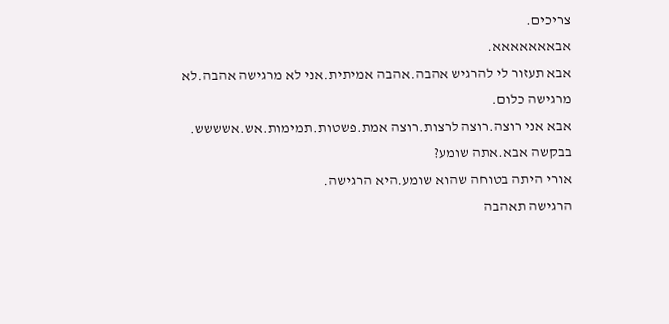צריכים.
אבאאאאאאא.
אבא תעזור לי להרגיש אהבה.אהבה אמיתית.אני לא מרגישה אהבה.לא מרגישה כלום.
אבא אני רוצה.רוצה לרצות.רוצה אמת.פשטות.תמימות.אש.אשששש.
בבקשה אבא.אתה שומע?
אורי היתה בטוחה שהוא שומע.היא הרגישה.
הרגישה תאהבה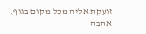זועקת אליה מכל מקום בגוף.
אהבה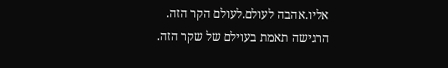אליו.אהבה לעולם.לעולם הקר הזה.
הרגישה תאמת בעוילם של שקר הזה.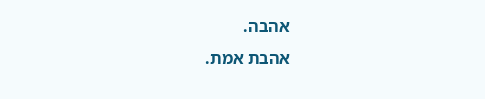אהבה.
אהבת אמת.